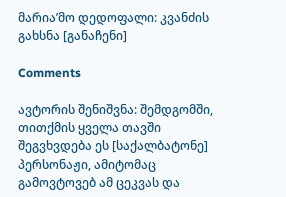მარია’მო დედოფალი: კვანძის გახსნა [განაჩენი]

Comments

ავტორის შენიშვნა: შემდგომში, თითქმის ყველა თავში შეგვხვდება ეს [საქალბატონე] პერსონაჟი, ამიტომაც გამოვტოვებ ამ ცეკვას და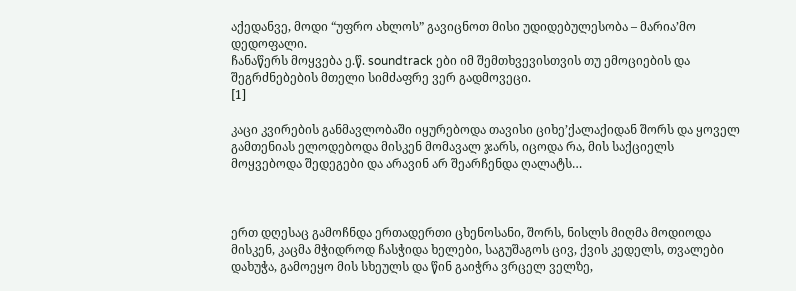აქედანვე, მოდი “უფრო ახლოს” გავიცნოთ მისი უდიდებულესობა – მარია’მო დედოფალი.
ჩანაწერს მოყვება ე.წ. soundtrack ები იმ შემთხვევისთვის თუ ემოციების და შეგრძნებების მთელი სიმძაფრე ვერ გადმოვეცი.
[1]

კაცი კვირების განმავლობაში იყურებოდა თავისი ციხე’ქალაქიდან შორს და ყოველ გამთენიას ელოდებოდა მისკენ მომავალ ჯარს, იცოდა რა, მის საქციელს მოყვებოდა შედეგები და არავინ არ შეარჩენდა ღალატს…



ერთ დღესაც გამოჩნდა ერთადერთი ცხენოსანი, შორს, ნისლს მიღმა მოდიოდა მისკენ, კაცმა მჭიდროდ ჩასჭიდა ხელები, საგუშაგოს ცივ, ქვის კედელს, თვალები დახუჭა, გამოეყო მის სხეულს და წინ გაიჭრა ვრცელ ველზე,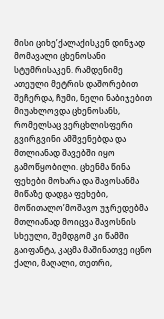მისი ციხე’ქალაქისკენ დინჯად მომავალი ცხენოსანი სტუმრისაკენ. რამდენიმე ათეული მეტრის დაშორებით შეჩერდა, ჩუმი, ნელი ნაბიჯებით მიუახლოვდა ცხენოსანს, რომელსაც ვერცხლისფერი გვირგვინი ამშვენებდა და მთლიანად შავებში იყო გამოწყობილი. ცხენმა წინა ფეხები მოხარა და შავოსანმა მიწაზე დადგა ფეხები, მოწითალო’მოშავო უჯრედებმა მთლიანად მოიცვა შავოსნის სხეული, შემდგომ კი წამში გაიფანტა, კაცმა მაშინათვე იცნო ქალი, მაღალი, თეთრი,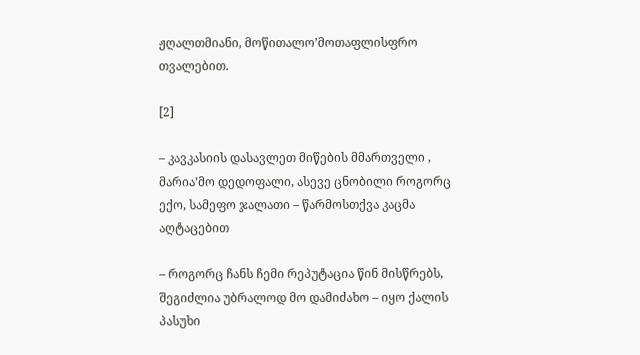ჟღალთმიანი, მოწითალო’მოთაფლისფრო თვალებით.

[2]

– კავკასიის დასავლეთ მიწების მმართველი , მარია’მო დედოფალი, ასევე ცნობილი როგორც ექო, სამეფო ჯალათი – წარმოსთქვა კაცმა აღტაცებით

– როგორც ჩანს ჩემი რეპუტაცია წინ მისწრებს, შეგიძლია უბრალოდ მო დამიძახო – იყო ქალის პასუხი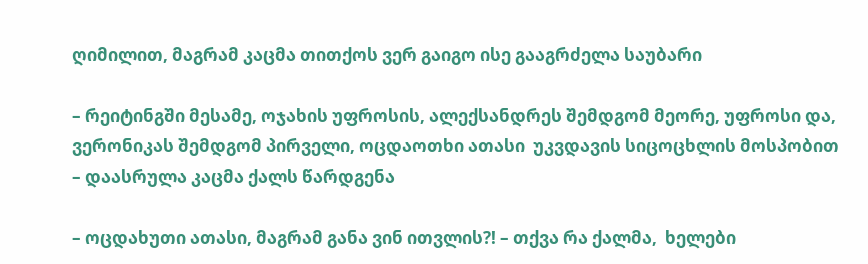ღიმილით, მაგრამ კაცმა თითქოს ვერ გაიგო ისე გააგრძელა საუბარი

– რეიტინგში მესამე, ოჯახის უფროსის, ალექსანდრეს შემდგომ მეორე, უფროსი და, ვერონიკას შემდგომ პირველი, ოცდაოთხი ათასი  უკვდავის სიცოცხლის მოსპობით – დაასრულა კაცმა ქალს წარდგენა

– ოცდახუთი ათასი, მაგრამ განა ვინ ითვლის?! – თქვა რა ქალმა,  ხელები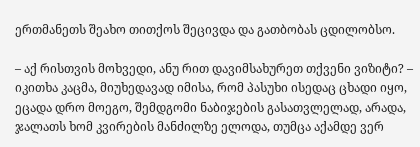ერთმანეთს შეახო თითქოს შეცივდა და გათბობას ცდილობსო.

– აქ რისთვის მოხვედი, ანუ რით დავიმსახურეთ თქვენი ვიზიტი? – იკითხა კაცმა, მიუხედავად იმისა, რომ პასუხი ისედაც ცხადი იყო, ეცადა დრო მოეგო, შემდგომი ნაბიჯების გასათვლელად, არადა,  ჯალათს ხომ კვირების მანძილზე ელოდა, თუმცა აქამდე ვერ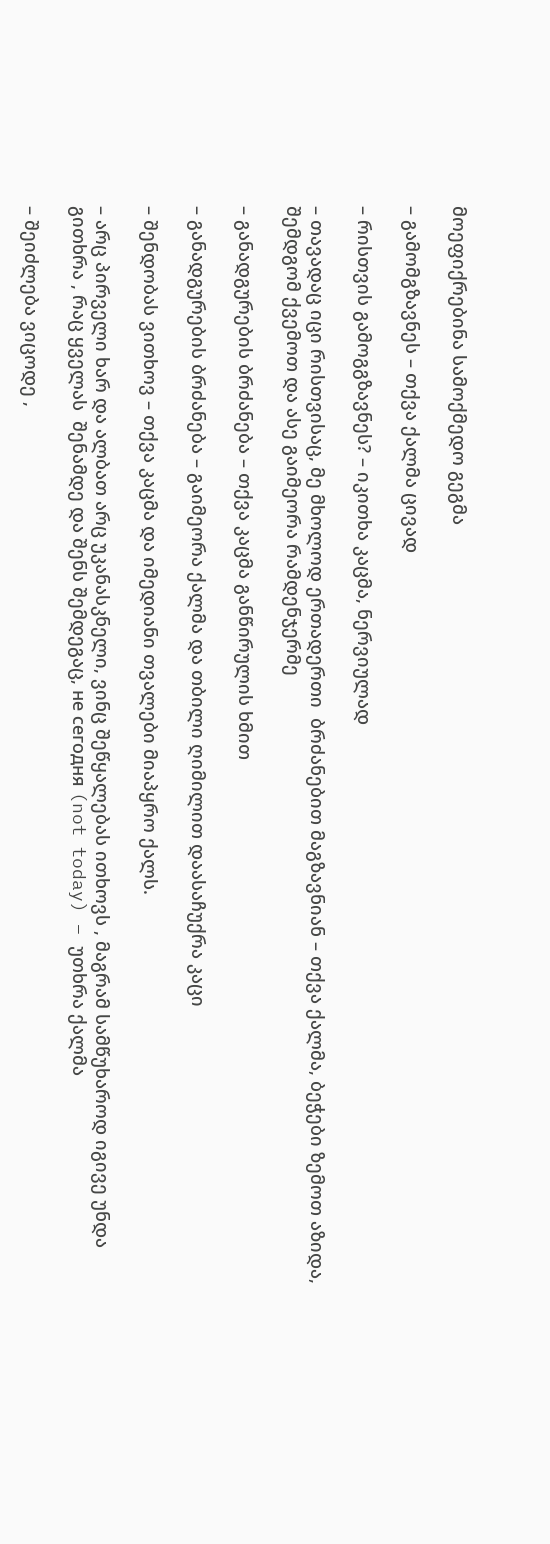მოეფიქრებინა სამოქმედო გეგმა

– გამომგზავნეს – თქვა ქალმა ცივად

– რისთვის გამოგგზავნეს? – იკითხა კაცმა, ნერვიულად

– თავადაც იცი რისთვისაც, მე მხოლოდ ერთადერთი  ბრძანებით მაგზავნიან – თქვა ქალმა, ბეჭები ზემოთ აზიდა, შემდგომ ქვემოთ და ასე გაიმეორა რამდენჯერმე

– განადგურების ბრძანება – თქვა კაცმა განწირულის ხმით

– განადგურების ბრძანება – გაიმეორა ქალმა და თბილი ღიმილით დაასაჩუქრა კაცი

– შენდობას ვითხოვ – თქვა კაცმა და იმედიანი თვალები მიაპყრო ქალს.

– არც პირველი ხარ და ალბათ არც უკანასკნელი, ვინც შეწყალებას ითხოვს , მაგრამ სამწუხაროდ იგივე უნდა გითხრა , რაც ყველას  შენამდე და შენს შემდეგაც, не сегодня (not today) – უთხრა ქალმა

– შეიძლება ვიცოდე ,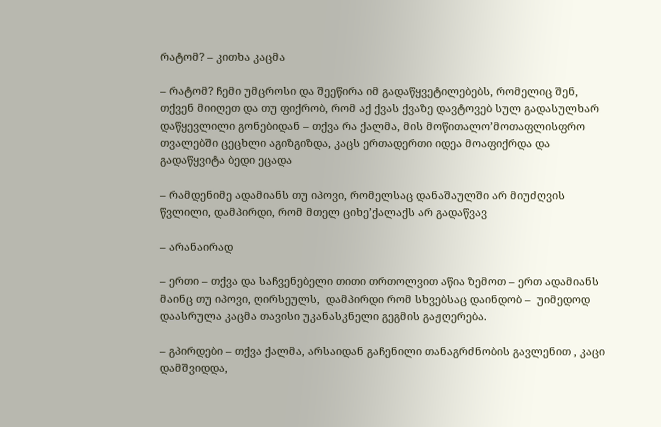რატომ? – კითხა კაცმა

– რატომ? ჩემი უმცროსი და შეეწირა იმ გადაწყვეტილებებს, რომელიც შენ, თქვენ მიიღეთ და თუ ფიქრობ, რომ აქ ქვას ქვაზე დავტოვებ სულ გადასულხარ დაწყევლილი გონებიდან – თქვა რა ქალმა, მის მოწითალო’მოთაფლისფრო თვალებში ცეცხლი აგიზგიზდა, კაცს ერთადერთი იდეა მოაფიქრდა და გადაწყვიტა ბედი ეცადა

– რამდენიმე ადამიანს თუ იპოვი, რომელსაც დანაშაულში არ მიუძღვის წვლილი, დამპირდი, რომ მთელ ციხე’ქალაქს არ გადაწვავ

– არანაირად

– ერთი – თქვა და საჩვენებელი თითი თრთოლვით აწია ზემოთ – ერთ ადამიანს  მაინც თუ იპოვი, ღირსეულს,  დამპირდი რომ სხვებსაც დაინდობ –  უიმედოდ დაასრულა კაცმა თავისი უკანასკნელი გეგმის გაჟღერება.

– გპირდები – თქვა ქალმა, არსაიდან გაჩენილი თანაგრძნობის გავლენით , კაცი დამშვიდდა,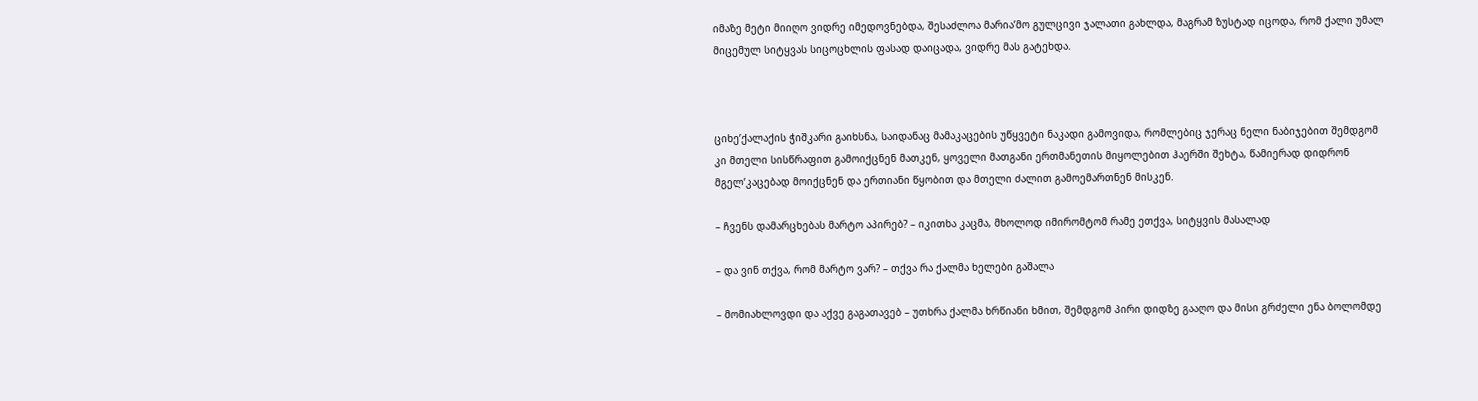იმაზე მეტი მიიღო ვიდრე იმედოვნებდა, შესაძლოა მარია’მო გულცივი ჯალათი გახლდა, მაგრამ ზუსტად იცოდა, რომ ქალი უმალ მიცემულ სიტყვას სიცოცხლის ფასად დაიცადა, ვიდრე მას გატეხდა.



ციხე’ქალაქის ჭიშკარი გაიხსნა, საიდანაც მამაკაცების უწყვეტი ნაკადი გამოვიდა, რომლებიც ჯერაც ნელი ნაბიჯებით შემდგომ კი მთელი სისწრაფით გამოიქცნენ მათკენ, ყოველი მათგანი ერთმანეთის მიყოლებით ჰაერში შეხტა, წამიერად დიდრონ მგელ’კაცებად მოიქცნენ და ერთიანი წყობით და მთელი ძალით გამოემართნენ მისკენ.

– ჩვენს დამარცხებას მარტო აპირებ? – იკითხა კაცმა, მხოლოდ იმირომტომ რამე ეთქვა, სიტყვის მასალად

– და ვინ თქვა, რომ მარტო ვარ? – თქვა რა ქალმა ხელები გაშალა

– მომიახლოვდი და აქვე გაგათავებ – უთხრა ქალმა ხრწიანი ხმით, შემდგომ პირი დიდზე გააღო და მისი გრძელი ენა ბოლომდე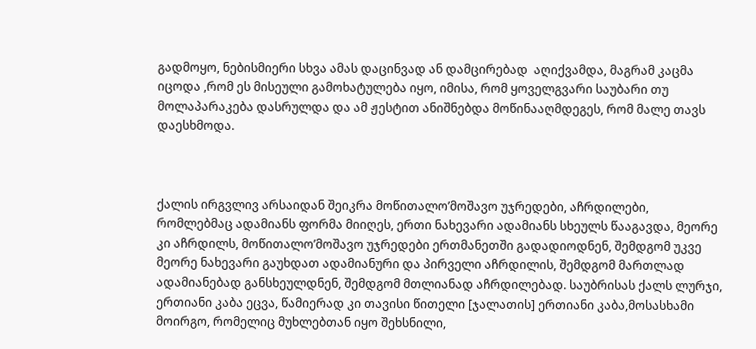გადმოყო, ნებისმიერი სხვა ამას დაცინვად ან დამცირებად  აღიქვამდა, მაგრამ კაცმა იცოდა ,რომ ეს მისეული გამოხატულება იყო, იმისა, რომ ყოველგვარი საუბარი თუ მოლაპარაკება დასრულდა და ამ ჟესტით ანიშნებდა მოწინააღმდეგეს, რომ მალე თავს დაესხმოდა.



ქალის ირგვლივ არსაიდან შეიკრა მოწითალო’მოშავო უჯრედები, აჩრდილები, რომლებმაც ადამიანს ფორმა მიიღეს, ერთი ნახევარი ადამიანს სხეულს წააგავდა, მეორე კი აჩრდილს, მოწითალო’მოშავო უჯრედები ერთმანეთში გადადიოდნენ, შემდგომ უკვე მეორე ნახევარი გაუხდათ ადამიანური და პირველი აჩრდილის, შემდგომ მართლად ადამიანებად განსხეულდნენ, შემდგომ მთლიანად აჩრდილებად. საუბრისას ქალს ლურჯი, ერთიანი კაბა ეცვა, წამიერად კი თავისი წითელი [ჯალათის] ერთიანი კაბა,მოსასხამი მოირგო, რომელიც მუხლებთან იყო შეხსნილი,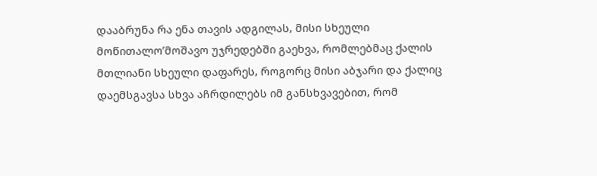დააბრუნა რა ენა თავის ადგილას, მისი სხეული მოწითალო’მოშავო უჯრედებში გაეხვა, რომლებმაც ქალის მთლიანი სხეული დაფარეს, როგორც მისი აბჯარი და ქალიც დაემსგავსა სხვა აჩრდილებს იმ განსხვავებით, რომ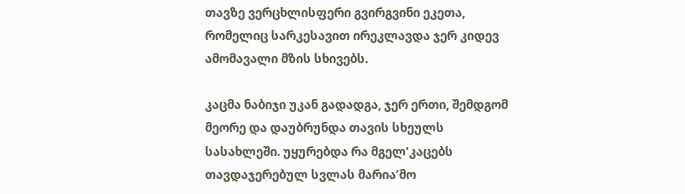თავზე ვერცხლისფერი გვირგვინი ეკეთა, რომელიც სარკესავით ირეკლავდა ჯერ კიდევ ამომავალი მზის სხივებს.

კაცმა ნაბიჯი უკან გადადგა, ჯერ ერთი, შემდგომ მეორე და დაუბრუნდა თავის სხეულს სასახლეში. უყურებდა რა მგელ’კაცებს თავდაჯერებულ სვლას მარია’მო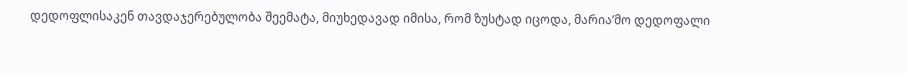დედოფლისაკენ თავდაჯერებულობა შეემატა, მიუხედავად იმისა, რომ ზუსტად იცოდა, მარია’მო დედოფალი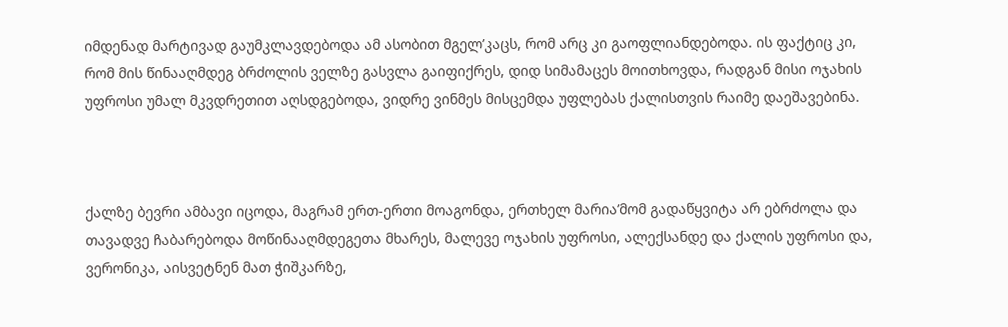იმდენად მარტივად გაუმკლავდებოდა ამ ასობით მგელ’კაცს, რომ არც კი გაოფლიანდებოდა. ის ფაქტიც კი, რომ მის წინააღმდეგ ბრძოლის ველზე გასვლა გაიფიქრეს, დიდ სიმამაცეს მოითხოვდა, რადგან მისი ოჯახის უფროსი უმალ მკვდრეთით აღსდგებოდა, ვიდრე ვინმეს მისცემდა უფლებას ქალისთვის რაიმე დაეშავებინა.



ქალზე ბევრი ამბავი იცოდა, მაგრამ ერთ-ერთი მოაგონდა, ერთხელ მარია’მომ გადაწყვიტა არ ებრძოლა და თავადვე ჩაბარებოდა მოწინააღმდეგეთა მხარეს, მალევე ოჯახის უფროსი, ალექსანდე და ქალის უფროსი და, ვერონიკა, აისვეტნენ მათ ჭიშკარზე,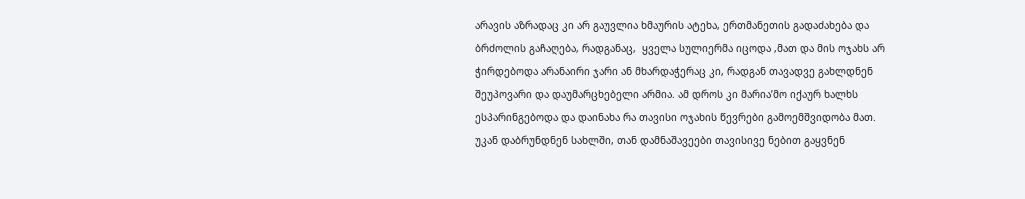არავის აზრადაც კი არ გაუვლია ხმაურის ატეხა, ერთმანეთის გადაძახება და ბრძოლის გაჩაღება, რადგანაც,  ყველა სულიერმა იცოდა ,მათ და მის ოჯახს არ ჭირდებოდა არანაირი ჯარი ან მხარდაჭერაც კი, რადგან თავადვე გახლდნენ შეუპოვარი და დაუმარცხებელი არმია. ამ დროს კი მარია’მო იქაურ ხალხს ესპარინგებოდა და დაინახა რა თავისი ოჯახის წევრები გამოემშვიდობა მათ.  უკან დაბრუნდნენ სახლში, თან დამნაშავეები თავისივე ნებით გაყვნენ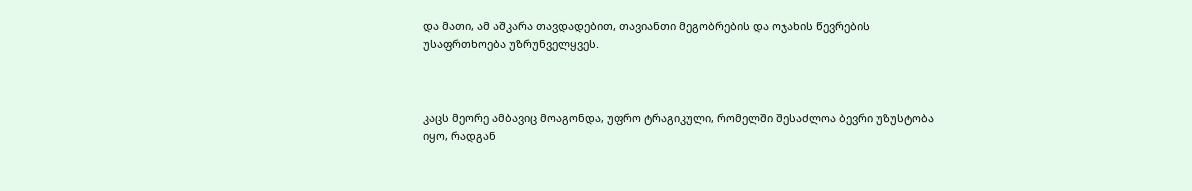და მათი, ამ აშკარა თავდადებით, თავიანთი მეგობრების და ოჯახის წევრების უსაფრთხოება უზრუნველყვეს.



კაცს მეორე ამბავიც მოაგონდა, უფრო ტრაგიკული, რომელში შესაძლოა ბევრი უზუსტობა იყო, რადგან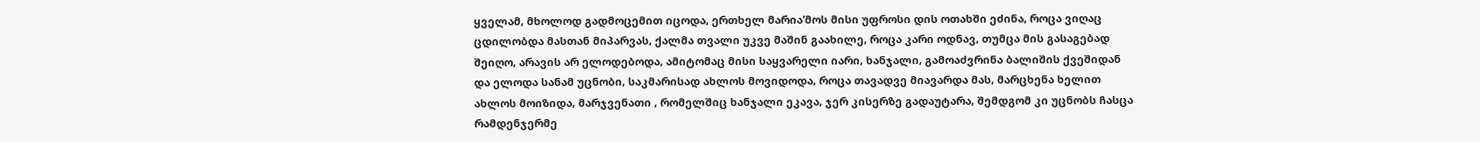ყველამ, მხოლოდ გადმოცემით იცოდა, ერთხელ მარია’მოს მისი უფროსი დის ოთახში ეძინა, როცა ვიღაც ცდილობდა მასთან მიპარვას, ქალმა თვალი უკვე მაშინ გაახილე, როცა კარი ოდნავ, თუმცა მის გასაგებად შეიღო, არავის არ ელოდებოდა, ამიტომაც მისი საყვარელი იარი, ხანჯალი, გამოაძვრინა ბალიშის ქვეშიდან და ელოდა სანამ უცნობი, საკმარისად ახლოს მოვიდოდა, როცა თავადვე მიავარდა მას, მარცხენა ხელით ახლოს მოიზიდა, მარჯვენათი , რომელშიც ხანჯალი ეკავა, ჯერ კისერზე გადაუტარა, შემდგომ კი უცნობს ჩასცა რამდენჯერმე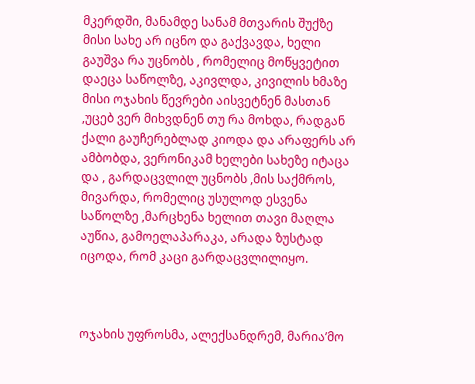მკერდში, მანამდე სანამ მთვარის შუქზე მისი სახე არ იცნო და გაქვავდა, ხელი გაუშვა რა უცნობს , რომელიც მოწყვეტით დაეცა საწოლზე, აკივლდა, კივილის ხმაზე მისი ოჯახის წევრები აისვეტნენ მასთან ,უცებ ვერ მიხვდნენ თუ რა მოხდა, რადგან ქალი გაუჩერებლად კიოდა და არაფერს არ ამბობდა, ვერონიკამ ხელები სახეზე იტაცა და , გარდაცვლილ უცნობს ,მის საქმროს, მივარდა, რომელიც უსულოდ ესვენა საწოლზე ,მარცხენა ხელით თავი მაღლა აუწია, გამოელაპარაკა, არადა ზუსტად იცოდა, რომ კაცი გარდაცვლილიყო.



ოჯახის უფროსმა, ალექსანდრემ, მარია’მო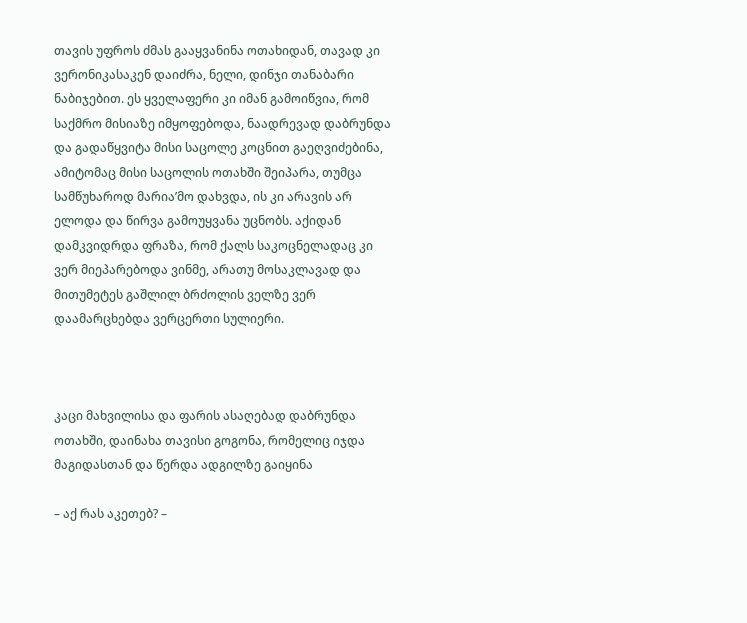თავის უფროს ძმას გააყვანინა ოთახიდან, თავად კი ვერონიკასაკენ დაიძრა, ნელი, დინჯი თანაბარი ნაბიჯებით. ეს ყველაფერი კი იმან გამოიწვია, რომ საქმრო მისიაზე იმყოფებოდა, ნაადრევად დაბრუნდა და გადაწყვიტა მისი საცოლე კოცნით გაეღვიძებინა, ამიტომაც მისი საცოლის ოთახში შეიპარა, თუმცა სამწუხაროდ მარია’მო დახვდა, ის კი არავის არ ელოდა და წირვა გამოუყვანა უცნობს. აქიდან დამკვიდრდა ფრაზა, რომ ქალს საკოცნელადაც კი ვერ მიეპარებოდა ვინმე, არათუ მოსაკლავად და მითუმეტეს გაშლილ ბრძოლის ველზე ვერ დაამარცხებდა ვერცერთი სულიერი.



კაცი მახვილისა და ფარის ასაღებად დაბრუნდა ოთახში, დაინახა თავისი გოგონა, რომელიც იჯდა მაგიდასთან და წერდა ადგილზე გაიყინა

– აქ რას აკეთებ? –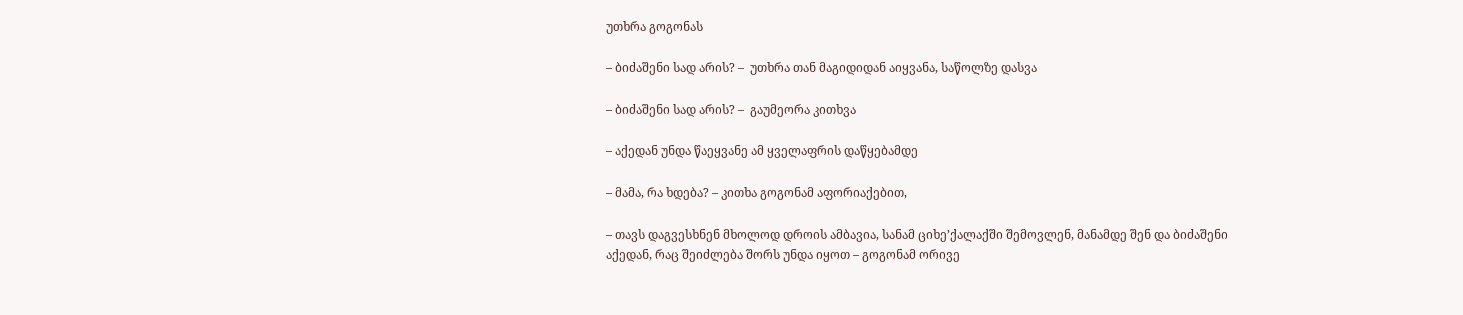უთხრა გოგონას

– ბიძაშენი სად არის? –  უთხრა თან მაგიდიდან აიყვანა, საწოლზე დასვა

– ბიძაშენი სად არის? –  გაუმეორა კითხვა

– აქედან უნდა წაეყვანე ამ ყველაფრის დაწყებამდე

– მამა, რა ხდება? – კითხა გოგონამ აფორიაქებით,

– თავს დაგვესხნენ მხოლოდ დროის ამბავია, სანამ ციხე’ქალაქში შემოვლენ, მანამდე შენ და ბიძაშენი აქედან, რაც შეიძლება შორს უნდა იყოთ – გოგონამ ორივე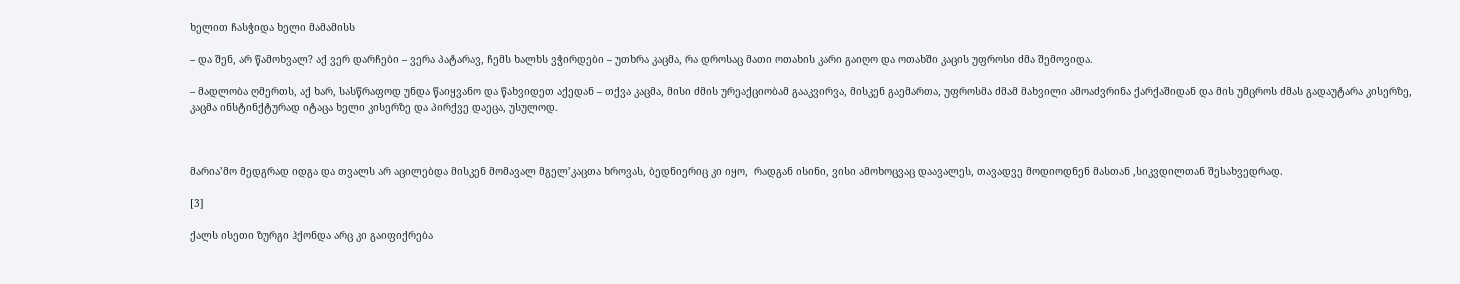ხელით ჩასჭიდა ხელი მამამისს

– და შენ, არ წამოხვალ? აქ ვერ დარჩები – ვერა პატარავ, ჩემს ხალხს ვჭირდები – უთხრა კაცმა, რა დროსაც მათი ოთახის კარი გაიღო და ოთახში კაცის უფროსი ძმა შემოვიდა.

– მადლობა ღმერთს, აქ ხარ, სასწრაფოდ უნდა წაიყვანო და წახვიდეთ აქედან – თქვა კაცმა, მისი ძმის ურეაქციობამ გააკვირვა, მისკენ გაემართა, უფროსმა ძმამ მახვილი ამოაძვრინა ქარქაშიდან და მის უმცროს ძმას გადაუტარა კისერზე, კაცმა ინსტინქტურად იტაცა ხელი კისერზე და პირქვე დაეცა, უსულოდ.



მარია’მო მედგრად იდგა და თვალს არ აცილებდა მისკენ მომავალ მგელ’კაცთა ხროვას, ბედნიერიც კი იყო,  რადგან ისინი, ვისი ამოხოცვაც დაავალეს, თავადვე მოდიოდნენ მასთან ,სიკვდილთან შესახვედრად.

[3]

ქალს ისეთი ზურგი ჰქონდა არც კი გაიფიქრება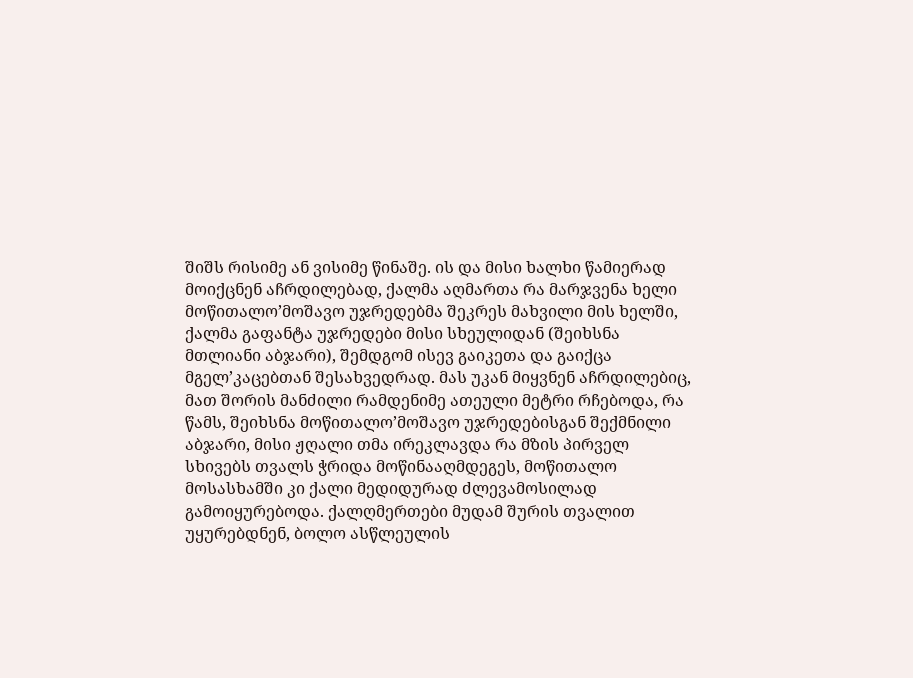შიშს რისიმე ან ვისიმე წინაშე. ის და მისი ხალხი წამიერად მოიქცნენ აჩრდილებად, ქალმა აღმართა რა მარჯვენა ხელი მოწითალო’მოშავო უჯრედებმა შეკრეს მახვილი მის ხელში, ქალმა გაფანტა უჯრედები მისი სხეულიდან (შეიხსნა მთლიანი აბჯარი), შემდგომ ისევ გაიკეთა და გაიქცა მგელ’კაცებთან შესახვედრად. მას უკან მიყვნენ აჩრდილებიც, მათ შორის მანძილი რამდენიმე ათეული მეტრი რჩებოდა, რა წამს, შეიხსნა მოწითალო’მოშავო უჯრედებისგან შექმნილი აბჯარი, მისი ჟღალი თმა ირეკლავდა რა მზის პირველ სხივებს თვალს ჭრიდა მოწინააღმდეგეს, მოწითალო მოსასხამში კი ქალი მედიდურად ძლევამოსილად გამოიყურებოდა. ქალღმერთები მუდამ შურის თვალით უყურებდნენ, ბოლო ასწლეულის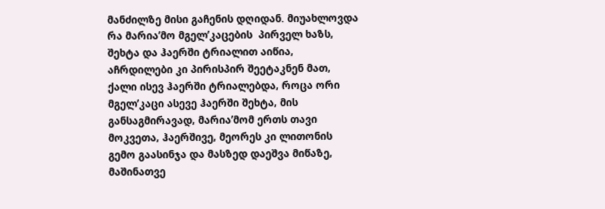მანძილზე მისი გაჩენის დღიდან. მიუახლოვდა რა მარია’მო მგელ’კაცების  პირველ ხაზს, შეხტა და ჰაერში ტრიალით აიწია, აჩრდილები კი პირისპირ შეეტაკნენ მათ, ქალი ისევ ჰაერში ტრიალებდა, როცა ორი მგელ’კაცი ასევე ჰაერში შეხტა, მის განსაგმირავად, მარია’მომ ერთს თავი მოკვეთა, ჰაერშივე, მეორეს კი ლითონის გემო გაასინჯა და მასზედ დაეშვა მიწაზე, მაშინათვე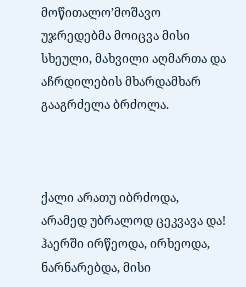მოწითალო’მოშავო უჯრედებმა მოიცვა მისი სხეული, მახვილი აღმართა და აჩრდილების მხარდამხარ გააგრძელა ბრძოლა.



ქალი არათუ იბრძოდა, არამედ უბრალოდ ცეკვავა და! ჰაერში ირწეოდა, ირხეოდა, ნარნარებდა, მისი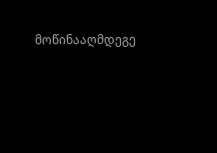მოწინააღმდეგე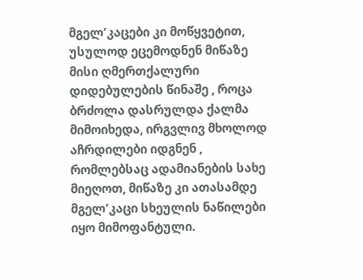მგელ’კაცები კი მოწყვეტით, უსულოდ ეცემოდნენ მიწაზე მისი ღმერთქალური დიდებულების წინაშე , როცა ბრძოლა დასრულდა ქალმა მიმოიხედა, ირგვლივ მხოლოდ აჩრდილები იდგნენ , რომლებსაც ადამიანების სახე მიეღოთ, მიწაზე კი ათასამდე მგელ’კაცი სხეულის ნაწილები იყო მიმოფანტული.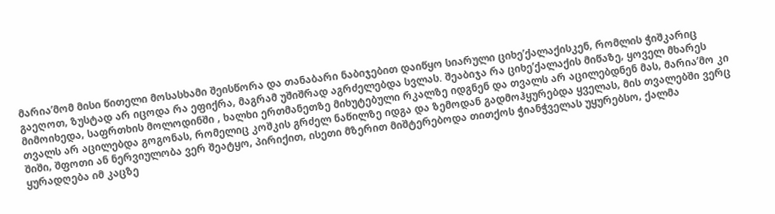მარია’მომ მისი წითელი მოსასხამი შეისწორა და თანაბარი ნაბიჯებით დაიწყო სიარული ციხე’ქალაქისკენ, რომლის ჭიშკარიც გაეღოთ, ზუსტად არ იცოდა რა ეფიქრა, მაგრამ უშიშრად აგრძელებდა სვლას. შეაბიჯა რა ციხე’ქალაქის მიწაზე, ყოველ მხარეს მიმოიხედა, საფრთხის მოლოდინში , ხალხი ერთმანეთზე მიხუტებული რკალზე იდგნენ და თვალს არ აცილებდნენ მას, მარია’მო კი თვალს არ აცილებდა გოგონას, რომელიც კოშკის გრძელ ნაწილზე იდგა და ზემოდან გადმოჰყურებდა ყველას, მის თვალებში ვერც შიში, შფოთი ან ნერვიულობა ვერ შეატყო, პირიქით, ისეთი მზერით მიშტერებოდა თითქოს ჭიანჭველას უყურებსო, ქალმა ყურადღება იმ კაცზე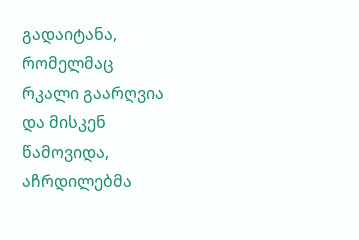გადაიტანა, რომელმაც რკალი გაარღვია და მისკენ წამოვიდა, აჩრდილებმა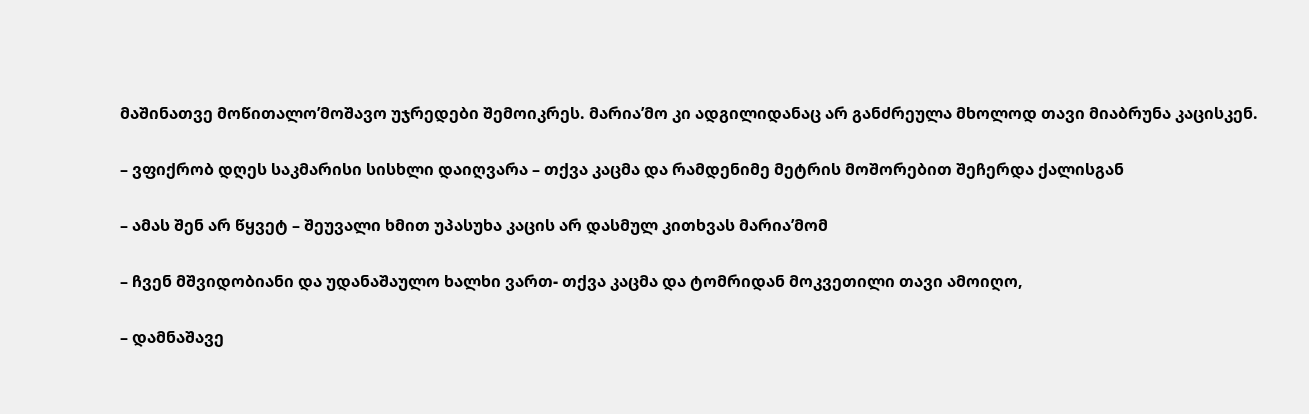მაშინათვე მოწითალო’მოშავო უჯრედები შემოიკრეს. მარია’მო კი ადგილიდანაც არ განძრეულა მხოლოდ თავი მიაბრუნა კაცისკენ.

– ვფიქრობ დღეს საკმარისი სისხლი დაიღვარა – თქვა კაცმა და რამდენიმე მეტრის მოშორებით შეჩერდა ქალისგან

– ამას შენ არ წყვეტ – შეუვალი ხმით უპასუხა კაცის არ დასმულ კითხვას მარია’მომ

– ჩვენ მშვიდობიანი და უდანაშაულო ხალხი ვართ- თქვა კაცმა და ტომრიდან მოკვეთილი თავი ამოიღო,

– დამნაშავე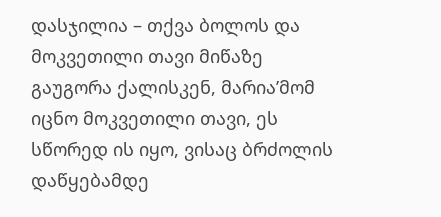დასჯილია – თქვა ბოლოს და მოკვეთილი თავი მიწაზე გაუგორა ქალისკენ, მარია’მომ იცნო მოკვეთილი თავი, ეს სწორედ ის იყო, ვისაც ბრძოლის დაწყებამდე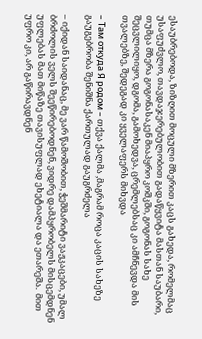ესაუბრებოდა, ზიზღით მოცული მზერით კაცს გახედა, რომელმაც უსაფუძვლო, თავდაჯერებულობით გადაწყვიტა მასთან საუბარი, თუმცა მზერა გოგონასაკენ მიაპყრო კოშკში, გოგონას სახე შეცვლილიყო, დგომა, გამოხედვა, ცრემლებსაც კი ამჩნევდა მის თვალებზე, შედეგად კი ყველაფერს მიხვდა

– Там откуда Я родом – თქვა ქალმა ,მაგრამ როცა კაცის სახეზე გაუგებრობა შენიშნა ქართულად გაუგრძელა

– იქიდან საიდანაც, მე ვარ წამოშობით, ჭეშმარიტი ვაჟკაცები, უმალ ბრძოლის ველს შეეწირებოდნენ, ვიდრე დამპყრობელს მისცემდნენ უფლებას მათ მიწაზე თავისუფლად ეხეტიალა და ეთარეშა.  მით უფრო კი, არ გაწირავდნენ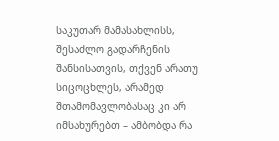საკუთარ მამასახლისს, შესაძლო გადარჩენის შანსისათვის, თქვენ არათუ სიცოცხლეს, არამედ შთამომავლობასაც კი არ იმსახურებთ – ამბობდა რა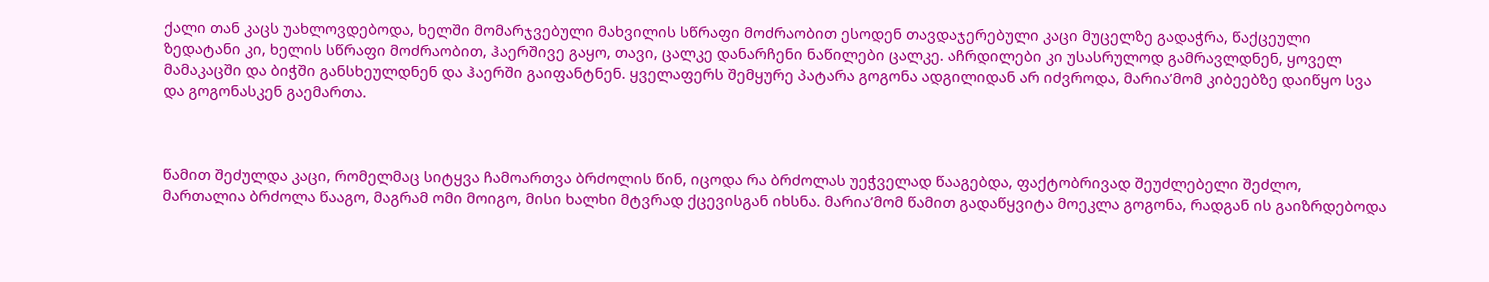ქალი თან კაცს უახლოვდებოდა, ხელში მომარჯვებული მახვილის სწრაფი მოძრაობით ესოდენ თავდაჯერებული კაცი მუცელზე გადაჭრა, წაქცეული ზედატანი კი, ხელის სწრაფი მოძრაობით, ჰაერშივე გაყო, თავი, ცალკე დანარჩენი ნაწილები ცალკე. აჩრდილები კი უსასრულოდ გამრავლდნენ, ყოველ მამაკაცში და ბიჭში განსხეულდნენ და ჰაერში გაიფანტნენ. ყველაფერს შემყურე პატარა გოგონა ადგილიდან არ იძვროდა, მარია’მომ კიბეებზე დაიწყო სვა და გოგონასკენ გაემართა.



წამით შეძულდა კაცი, რომელმაც სიტყვა ჩამოართვა ბრძოლის წინ, იცოდა რა ბრძოლას უეჭველად წააგებდა, ფაქტობრივად შეუძლებელი შეძლო, მართალია ბრძოლა წააგო, მაგრამ ომი მოიგო, მისი ხალხი მტვრად ქცევისგან იხსნა. მარია’მომ წამით გადაწყვიტა მოეკლა გოგონა, რადგან ის გაიზრდებოდა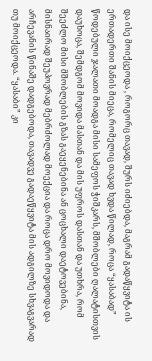და ისე მოიქცეოდა , როგორც თავად, შურს იძიებდა, მაგრამ გადაწყვიტა ის ერთადერთი შანის მიეცა, რომელიც თავად ხვდა წილად, როცა “ყასაბად” წოდებული ჯალათი მოადგა მისი სამეფოს ჭიშკარს, მშობლები ღალატისთვის დაუხოცა, შემდგომ მოვიდა მასთან და მის უფროს დასთან და უთხრა, რომ შეეძლო მისი მშობლების გზას გაეყენებინა ან ცოცხალი დაეტოვებინა, მისნაირად შეუპოვრად მებრძოლად მოექცია და როცა დრო მოვიდოდა და არჩევანის წინაშე დადგებოდა, თავადვე გადაეწყვიტა მის ადგილზე სხვაგვარად თუ მოიქცეოდა. “ყასაბი” კი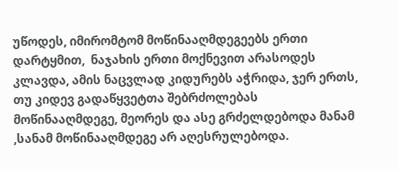უწოდეს, იმირომტომ მოწინააღმდეგეებს ერთი დარტყმით,  ნაჯახის ერთი მოქნევით არასოდეს კლავდა, ამის ნაცვლად კიდურებს აჭრიდა, ჯერ ერთს, თუ კიდევ გადაწყვეტთა შებრძოლებას მოწინააღმდეგე, მეორეს და ასე გრძელდებოდა მანამ ,სანამ მოწინააღმდეგე არ აღესრულებოდა.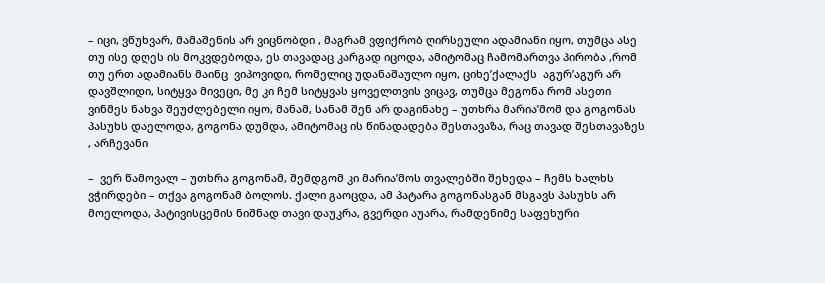– იცი, ვწუხვარ, მამაშენის არ ვიცნობდი , მაგრამ ვფიქრობ ღირსეული ადამიანი იყო, თუმცა ასე თუ ისე დღეს ის მოკვდებოდა, ეს თავადაც კარგად იცოდა, ამიტომაც ჩამომართვა პირობა ,რომ თუ ერთ ადამიანს მაინც  ვიპოვიდი, რომელიც უდანაშაულო იყო, ციხე’ქალაქს  აგურ’აგურ არ დავშლიდი, სიტყვა მივეცი, მე კი ჩემ სიტყვას ყოველთვის ვიცავ, თუმცა მეგონა რომ ასეთი ვინმეს ნახვა შეუძლებელი იყო, მანამ, სანამ შენ არ დაგინახე – უთხრა მარია’მომ და გოგონას პასუხს დაელოდა, გოგონა დუმდა, ამიტომაც ის წინადადება შესთავაზა, რაც თავად შესთავაზეს , არჩევანი

–  ვერ წამოვალ – უთხრა გოგონამ, შემდგომ კი მარია’მოს თვალებში შეხედა – ჩემს ხალხს ვჭირდები – თქვა გოგონამ ბოლოს. ქალი გაოცდა, ამ პატარა გოგონასგან მსგავს პასუხს არ მოელოდა, პატივისცემის ნიშნად თავი დაუკრა, გვერდი აუარა, რამდენიმე საფეხური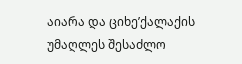აიარა და ციხე’ქალაქის უმაღლეს შესაძლო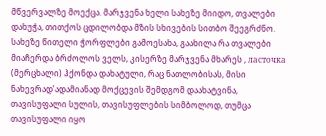მწვერვალზე მოექცა. მარჯვენა ხელი სახეზე მიიდო, თვალები დახუჭა, თითქოს ცდილობდა მზის სხივების სითბო შეეგრძნო. სახეზე წითელი ჭორფლები გამოესახა, გაახილა რა თვალები მიაჩერდა ბრძოლოს ველს, კისერზე მარჯვენა მხარეს , ласточка (მერცხალი) ჰქონდა დახატული, რაც ნათლობისას, მისი ნახევრად’ადამიანად მოქცევის შემდგომ დაახატვინა, თავისუფალი სულის, თავისუფლების სიმბოლოდ, თუმცა თავისუფალი იყო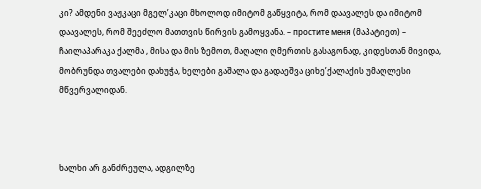კი? ამდენი ვაჟკაცი მგელ’კაცი მხოლოდ იმიტომ გაწყვიტა, რომ დაავალეს და იმიტომ დაავალეს, რომ შეეძლო მათთვის წირვის გამოყვანა. – простите меня (მაპატიეთ) – ჩაილაპარაკა ქალმა , მისა და მის ზემოთ, მაღალი ღმერთის გასაგონად, კიდესთან მივიდა, მობრუნდა თვალები დახუჭა, ხელები გაშალა და გადაეშვა ციხე’ქალაქის უმაღლესი მწვერვალიდან.



ხალხი არ განძრეულა, ადგილზე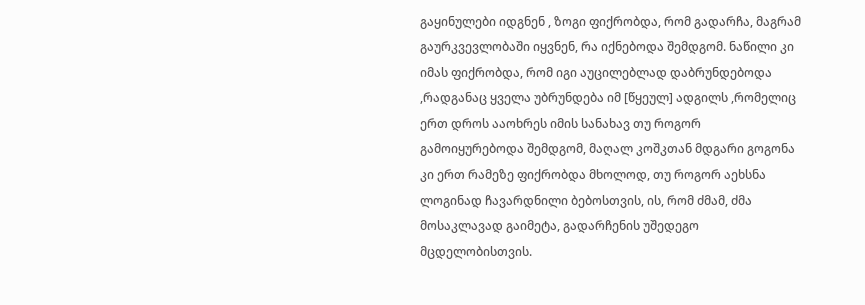გაყინულები იდგნენ , ზოგი ფიქრობდა, რომ გადარჩა, მაგრამ  გაურკვევლობაში იყვნენ, რა იქნებოდა შემდგომ. ნაწილი კი იმას ფიქრობდა, რომ იგი აუცილებლად დაბრუნდებოდა ,რადგანაც ყველა უბრუნდება იმ [წყეულ] ადგილს ,რომელიც ერთ დროს ააოხრეს იმის სანახავ თუ როგორ გამოიყურებოდა შემდგომ, მაღალ კოშკთან მდგარი გოგონა კი ერთ რამეზე ფიქრობდა მხოლოდ, თუ როგორ აეხსნა ლოგინად ჩავარდნილი ბებოსთვის, ის, რომ ძმამ, ძმა მოსაკლავად გაიმეტა, გადარჩენის უშედეგო მცდელობისთვის.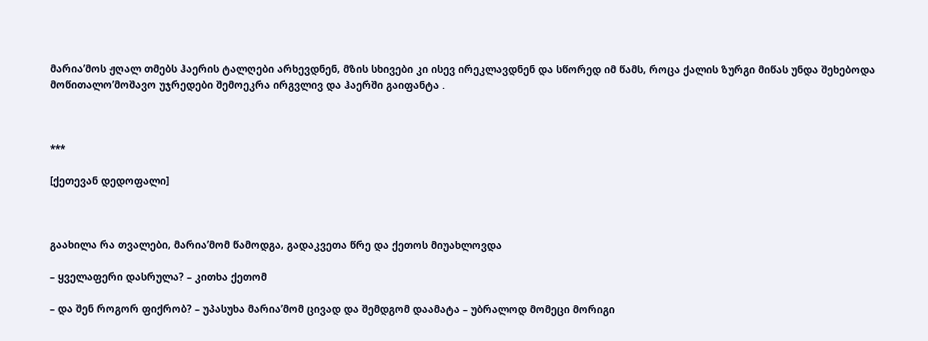მარია’მოს ჟღალ თმებს ჰაერის ტალღები არხევდნენ, მზის სხივები კი ისევ ირეკლავდნენ და სწორედ იმ წამს, როცა ქალის ზურგი მიწას უნდა შეხებოდა მოწითალო’მოშავო უჯრედები შემოეკრა ირგვლივ და ჰაერში გაიფანტა .



***

[ქეთევან დედოფალი]



გაახილა რა თვალები, მარია’მომ წამოდგა, გადაკვეთა წრე და ქეთოს მიუახლოვდა

– ყველაფერი დასრულა? – კითხა ქეთომ

– და შენ როგორ ფიქრობ? – უპასუხა მარია’მომ ცივად და შემდგომ დაამატა – უბრალოდ მომეცი მორიგი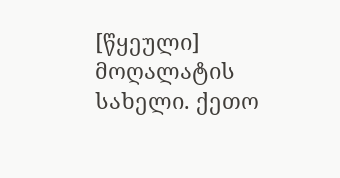[წყეული] მოღალატის სახელი. ქეთო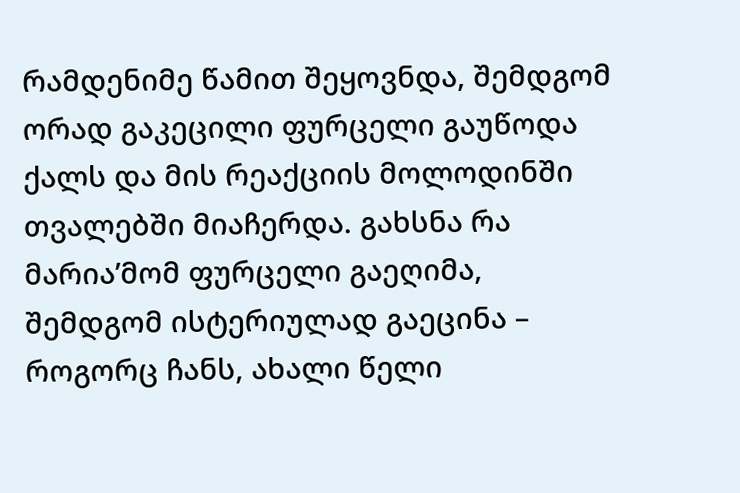რამდენიმე წამით შეყოვნდა, შემდგომ ორად გაკეცილი ფურცელი გაუწოდა ქალს და მის რეაქციის მოლოდინში თვალებში მიაჩერდა. გახსნა რა მარია’მომ ფურცელი გაეღიმა, შემდგომ ისტერიულად გაეცინა – როგორც ჩანს, ახალი წელი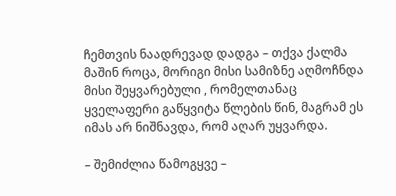ჩემთვის ნაადრევად დადგა – თქვა ქალმა მაშინ როცა, მორიგი მისი სამიზნე აღმოჩნდა მისი შეყვარებული , რომელთანაც ყველაფერი გაწყვიტა წლების წინ, მაგრამ ეს იმას არ ნიშნავდა, რომ აღარ უყვარდა.

– შემიძლია წამოგყვე –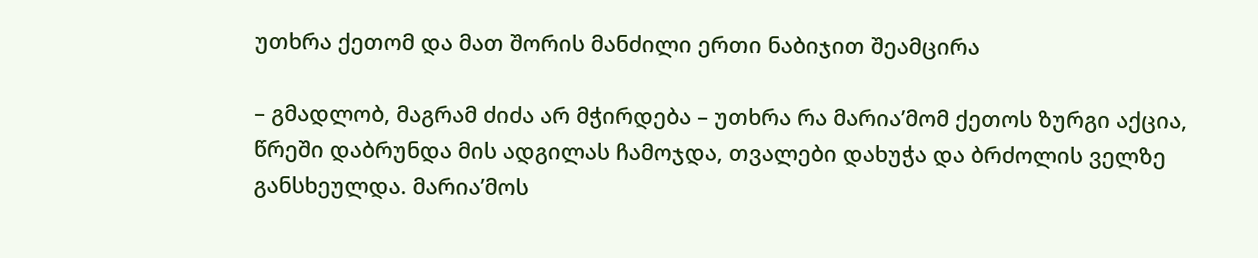უთხრა ქეთომ და მათ შორის მანძილი ერთი ნაბიჯით შეამცირა

– გმადლობ, მაგრამ ძიძა არ მჭირდება – უთხრა რა მარია’მომ ქეთოს ზურგი აქცია, წრეში დაბრუნდა მის ადგილას ჩამოჯდა, თვალები დახუჭა და ბრძოლის ველზე განსხეულდა. მარია’მოს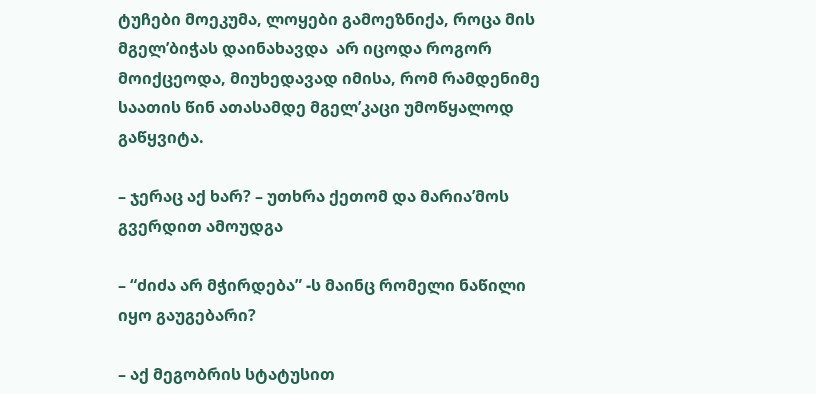ტუჩები მოეკუმა, ლოყები გამოეზნიქა, როცა მის მგელ’ბიჭას დაინახავდა  არ იცოდა როგორ მოიქცეოდა, მიუხედავად იმისა, რომ რამდენიმე საათის წინ ათასამდე მგელ’კაცი უმოწყალოდ გაწყვიტა.

– ჯერაც აქ ხარ? – უთხრა ქეთომ და მარია’მოს გვერდით ამოუდგა

– “ძიძა არ მჭირდება” -ს მაინც რომელი ნაწილი იყო გაუგებარი?

– აქ მეგობრის სტატუსით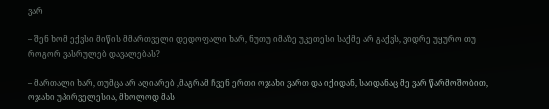ვარ

– შენ ხომ ექვსი მიწის მმართველი დედოფალი ხარ, ნუთუ იმაზე უკეთესი საქმე არ გაქვს, ვიდრე უყურო თუ როგორ ვასრულებ დავალებას?

– მართალი ხარ, თუმცა არ აღიარებ ,მაგრამ ჩვენ ერთი ოჯახი ვართ და იქიდან, საიდანაც მე ვარ წარმოშობით, ოჯახი უპირველესია, მხოლოდ მას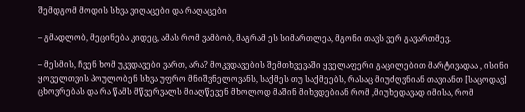შემდგომ მოდის სხვა ვიღაცები და რაღაცები

– გმადლობ, მეცინება კიდეც, ამას რომ ვამბობ, მაგრამ ეს სიმართლეა, მგონი თავს ვერ გავართმევ.

– მესმის, ჩვენ ხომ უკვდავები ვართ, არა? მოკვდავების შემთხვევაში ყველაფერი გაცილებით მარტივადაა , ისინი ყოველთვის პოულობენ სხვა უფრო მნიშვნელოვანს, საქმეს თუ საქმეებს, რასაც მიუძღვნიან თავიანთ [საცოდავ] ცხოვრებას და რა წამს მწვერვალს მიაღწევენ მხოლოდ მაშინ მიხვდებიან რომ ,მიუხედავად იმისა, რომ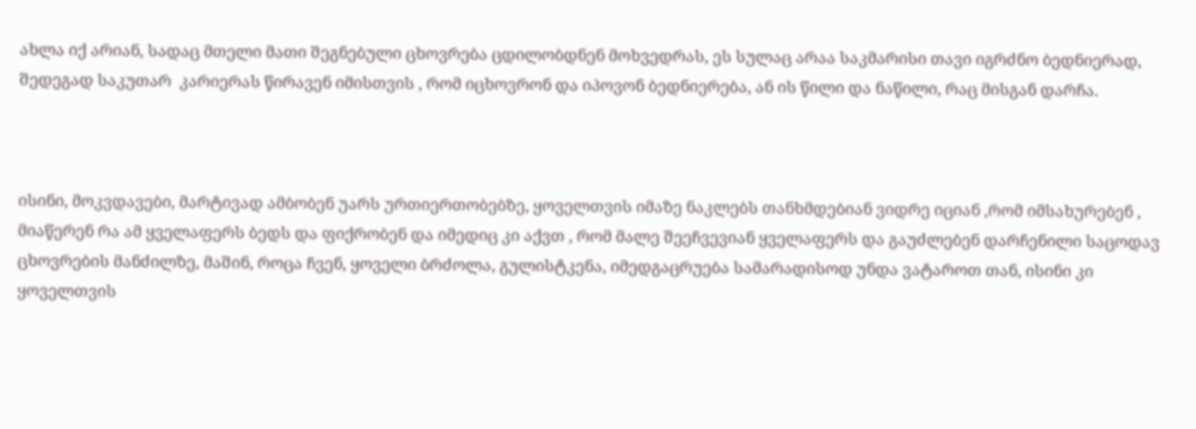ახლა იქ არიან, სადაც მთელი მათი შეგნებული ცხოვრება ცდილობდნენ მოხვედრას, ეს სულაც არაა საკმარისი თავი იგრძნო ბედნიერად, შედეგად საკუთარ  კარიერას წირავენ იმისთვის , რომ იცხოვრონ და იპოვონ ბედნიერება, ან ის წილი და ნაწილი, რაც მისგან დარჩა.



ისინი, მოკვდავები, მარტივად ამბობენ უარს ურთიერთობებზე, ყოველთვის იმაზე ნაკლებს თანხმდებიან ვიდრე იციან ,რომ იმსახურებენ , მიაწერენ რა ამ ყველაფერს ბედს და ფიქრობენ და იმედიც კი აქვთ , რომ მალე შეეჩვევიან ყველაფერს და გაუძლებენ დარჩენილი საცოდავ ცხოვრების მანძილზე, მაშინ, როცა ჩვენ, ყოველი ბრძოლა, გულისტკენა, იმედგაცრუება სამარადისოდ უნდა ვატაროთ თან, ისინი კი ყოველთვის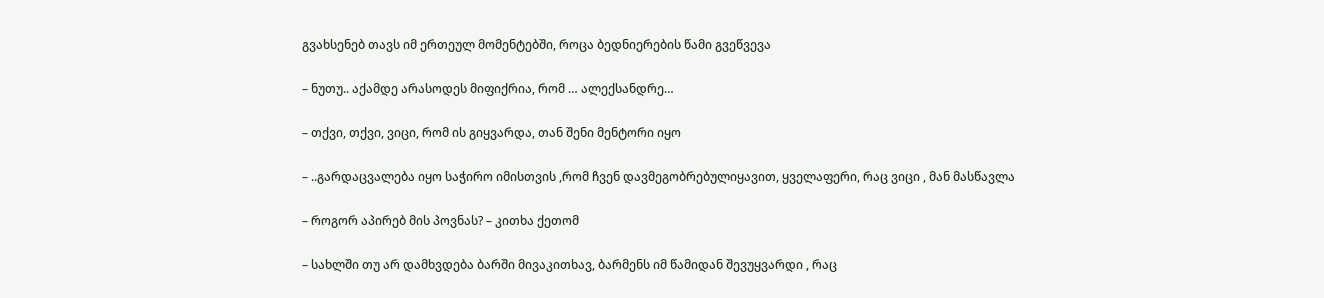გვახსენებ თავს იმ ერთეულ მომენტებში, როცა ბედნიერების წამი გვეწვევა

– ნუთუ.. აქამდე არასოდეს მიფიქრია, რომ … ალექსანდრე…

– თქვი, თქვი, ვიცი, რომ ის გიყვარდა, თან შენი მენტორი იყო

– ..გარდაცვალება იყო საჭირო იმისთვის ,რომ ჩვენ დავმეგობრებულიყავით, ყველაფერი, რაც ვიცი , მან მასწავლა

– როგორ აპირებ მის პოვნას? – კითხა ქეთომ

– სახლში თუ არ დამხვდება ბარში მივაკითხავ, ბარმენს იმ წამიდან შევუყვარდი , რაც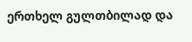ერთხელ გულთბილად და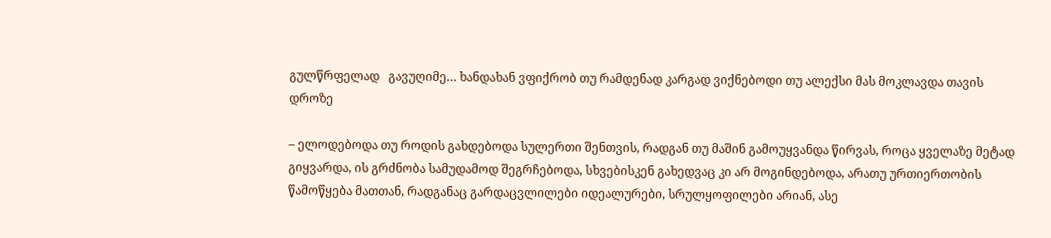გულწრფელად   გავუღიმე… ხანდახან ვფიქრობ თუ რამდენად კარგად ვიქნებოდი თუ ალექსი მას მოკლავდა თავის დროზე

– ელოდებოდა თუ როდის გახდებოდა სულერთი შენთვის, რადგან თუ მაშინ გამოუყვანდა წირვას, როცა ყველაზე მეტად გიყვარდა, ის გრძნობა სამუდამოდ შეგრჩებოდა, სხვებისკენ გახედვაც კი არ მოგინდებოდა, არათუ ურთიერთობის წამოწყება მათთან, რადგანაც გარდაცვლილები იდეალურები, სრულყოფილები არიან, ასე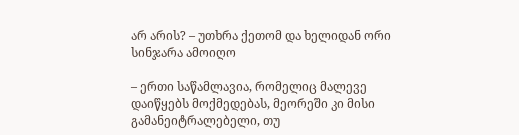არ არის? – უთხრა ქეთომ და ხელიდან ორი სინჯარა ამოიღო

– ერთი საწამლავია, რომელიც მალევე დაიწყებს მოქმედებას, მეორეში კი მისი გამანეიტრალებელი, თუ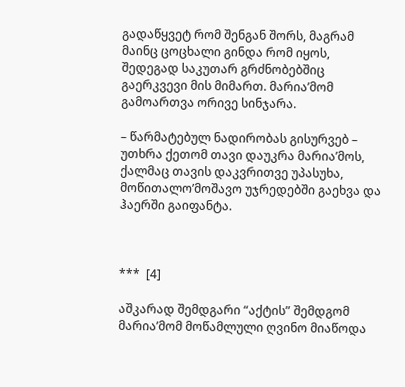გადაწყვეტ რომ შენგან შორს, მაგრამ მაინც ცოცხალი გინდა რომ იყოს, შედეგად საკუთარ გრძნობებშიც გაერკვევი მის მიმართ. მარია’მომ გამოართვა ორივე სინჯარა.

– წარმატებულ ნადირობას გისურვებ – უთხრა ქეთომ თავი დაუკრა მარია’მოს, ქალმაც თავის დაკვრითვე უპასუხა, მოწითალო’მოშავო უჯრედებში გაეხვა და ჰაერში გაიფანტა.



***  [4]

აშკარად შემდგარი “აქტის” შემდგომ მარია’მომ მოწამლული ღვინო მიაწოდა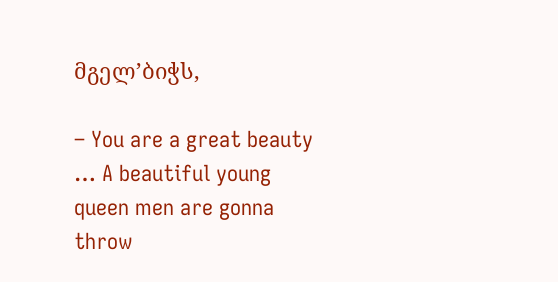მგელ’ბიჭს,

– You are a great beauty … A beautiful young queen men are gonna throw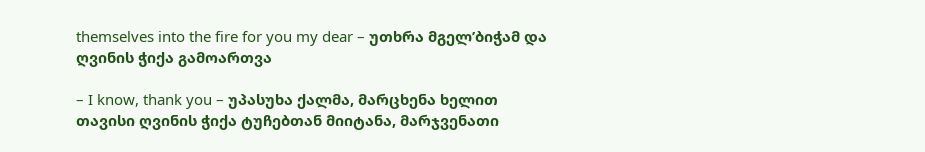themselves into the fire for you my dear – უთხრა მგელ’ბიჭამ და ღვინის ჭიქა გამოართვა

– I know, thank you – უპასუხა ქალმა, მარცხენა ხელით თავისი ღვინის ჭიქა ტუჩებთან მიიტანა, მარჯვენათი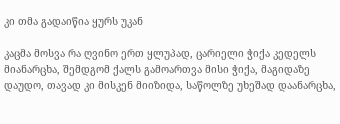კი თმა გადაიწია ყურს უკან

კაცმა მოსვა რა ღვინო ერთ ყლუპად, ცარიელი ჭიქა კედელს მიანარცხა, შემდგომ ქალს გამოართვა მისი ჭიქა, მაგიდაზე დაუდო, თავად კი მისკენ მიიზიდა, საწოლზე უხეშად დაანარცხა,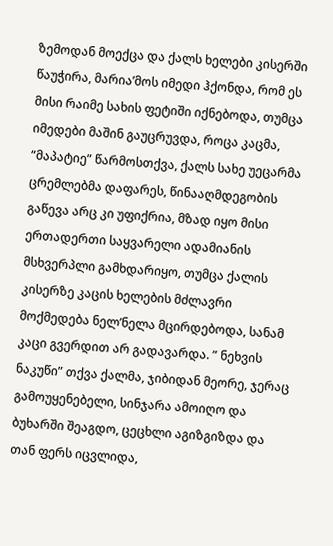ზემოდან მოექცა და ქალს ხელები კისერში წაუჭირა, მარია’მოს იმედი ჰქონდა, რომ ეს მისი რაიმე სახის ფეტიში იქნებოდა, თუმცა იმედები მაშინ გაუცრუვდა, როცა კაცმა, “მაპატიე” წარმოსთქვა, ქალს სახე უეცარმა ცრემლებმა დაფარეს, წინააღმდეგობის გაწევა არც კი უფიქრია, მზად იყო მისი ერთადერთი საყვარელი ადამიანის მსხვერპლი გამხდარიყო, თუმცა ქალის კისერზე კაცის ხელების მძლავრი მოქმედება ნელ’ნელა მცირდებოდა, სანამ კაცი გვერდით არ გადავარდა. ” ნეხვის ნაკუწი” თქვა ქალმა, ჯიბიდან მეორე, ჯერაც გამოუყენებელი, სინჯარა ამოიღო და ბუხარში შეაგდო, ცეცხლი აგიზგიზდა და თან ფერს იცვლიდა,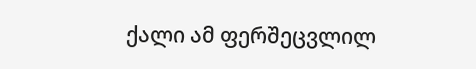ქალი ამ ფერშეცვლილ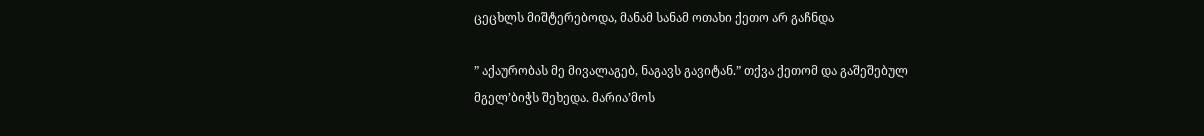ცეცხლს მიშტერებოდა, მანამ სანამ ოთახი ქეთო არ გაჩნდა

” აქაურობას მე მივალაგებ, ნაგავს გავიტან.” თქვა ქეთომ და გაშეშებულ მგელ’ბიჭს შეხედა. მარია’მოს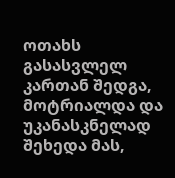ოთახს გასასვლელ კართან შედგა, მოტრიალდა და უკანასკნელად შეხედა მას,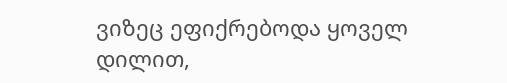ვიზეც ეფიქრებოდა ყოველ დილით,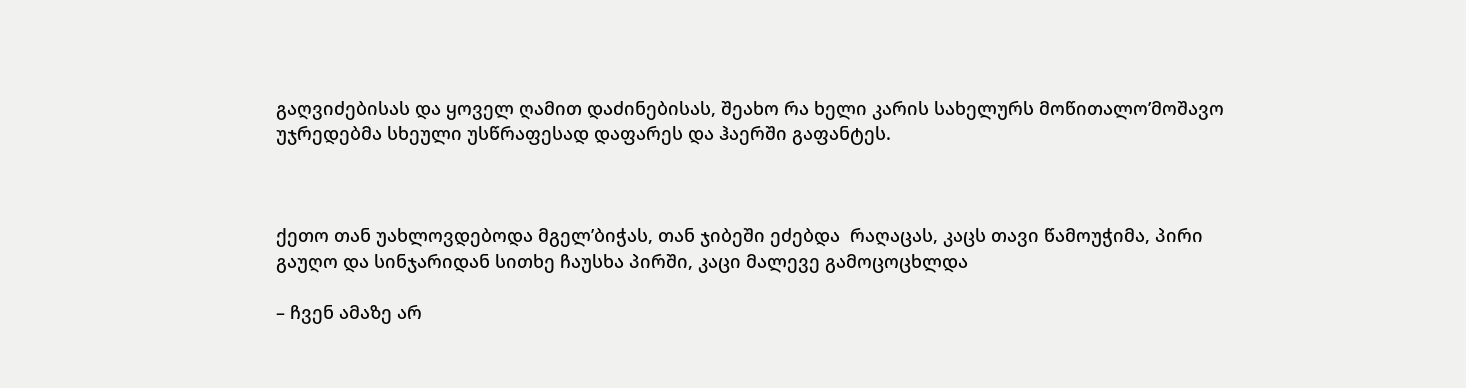გაღვიძებისას და ყოველ ღამით დაძინებისას, შეახო რა ხელი კარის სახელურს მოწითალო’მოშავო უჯრედებმა სხეული უსწრაფესად დაფარეს და ჰაერში გაფანტეს.



ქეთო თან უახლოვდებოდა მგელ’ბიჭას, თან ჯიბეში ეძებდა  რაღაცას, კაცს თავი წამოუჭიმა, პირი გაუღო და სინჯარიდან სითხე ჩაუსხა პირში, კაცი მალევე გამოცოცხლდა

– ჩვენ ამაზე არ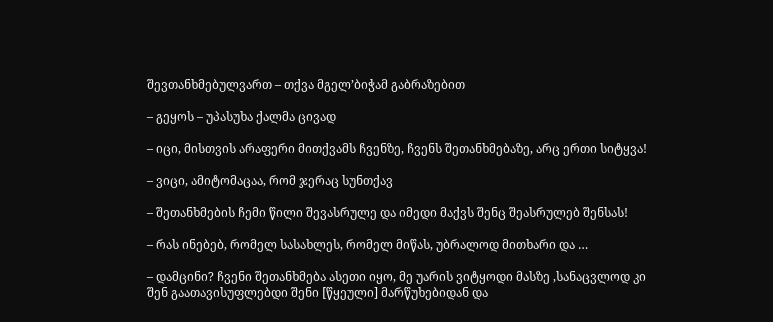შევთანხმებულვართ – თქვა მგელ’ბიჭამ გაბრაზებით

– გეყოს – უპასუხა ქალმა ცივად

– იცი, მისთვის არაფერი მითქვამს ჩვენზე, ჩვენს შეთანხმებაზე, არც ერთი სიტყვა!

– ვიცი, ამიტომაცაა, რომ ჯერაც სუნთქავ

– შეთანხმების ჩემი წილი შევასრულე და იმედი მაქვს შენც შეასრულებ შენსას!

– რას ინებებ, რომელ სასახლეს, რომელ მიწას, უბრალოდ მითხარი და …

– დამცინი? ჩვენი შეთანხმება ასეთი იყო, მე უარის ვიტყოდი მასზე ,სანაცვლოდ კი შენ გაათავისუფლებდი შენი [წყეული] მარწუხებიდან და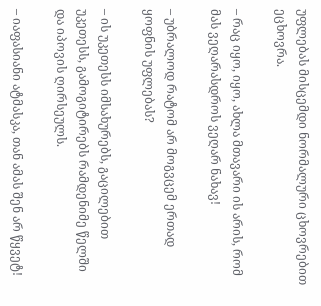უფლებას მისცემდი ნორმალური ცხოვრებით ეცხოვრა.

– რაც იყო, იყო, ახლა მთავარი ის არის, რომ მას ვეღარასდროს ვეღარ ნახავ!

– უბრალოდ რატომ არ მოგვცემ ერთად ყოფნის უფლებას?

– ის უკეთესს იმსახურებს, გაცილებით უკეთესს, გამოგიტირებს რამდენიმე წელში და იპოვის ღირსეულს.

– იაფასიანი ატმასკა, თან ამას შენ არ წყვეტ!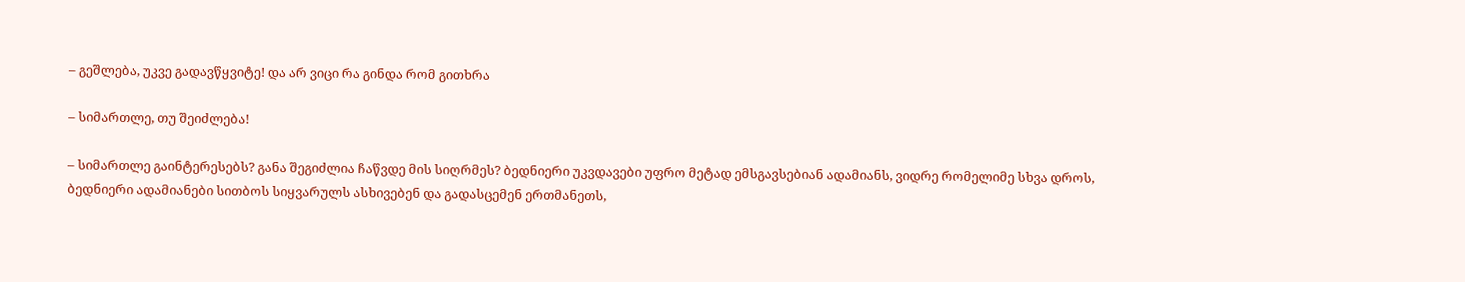– გეშლება, უკვე გადავწყვიტე! და არ ვიცი რა გინდა რომ გითხრა

– სიმართლე, თუ შეიძლება!

– სიმართლე გაინტერესებს? განა შეგიძლია ჩაწვდე მის სიღრმეს? ბედნიერი უკვდავები უფრო მეტად ემსგავსებიან ადამიანს, ვიდრე რომელიმე სხვა დროს, ბედნიერი ადამიანები სითბოს სიყვარულს ასხივებენ და გადასცემენ ერთმანეთს,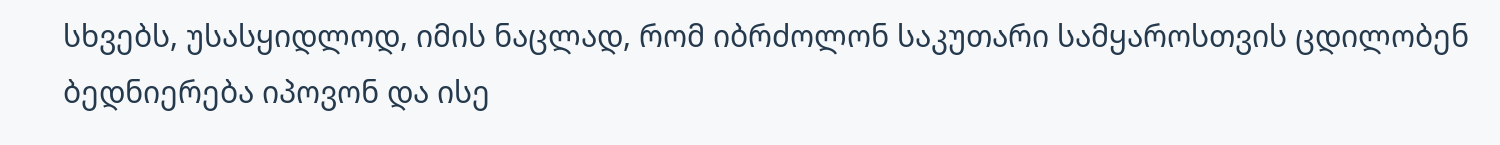სხვებს, უსასყიდლოდ, იმის ნაცლად, რომ იბრძოლონ საკუთარი სამყაროსთვის ცდილობენ ბედნიერება იპოვონ და ისე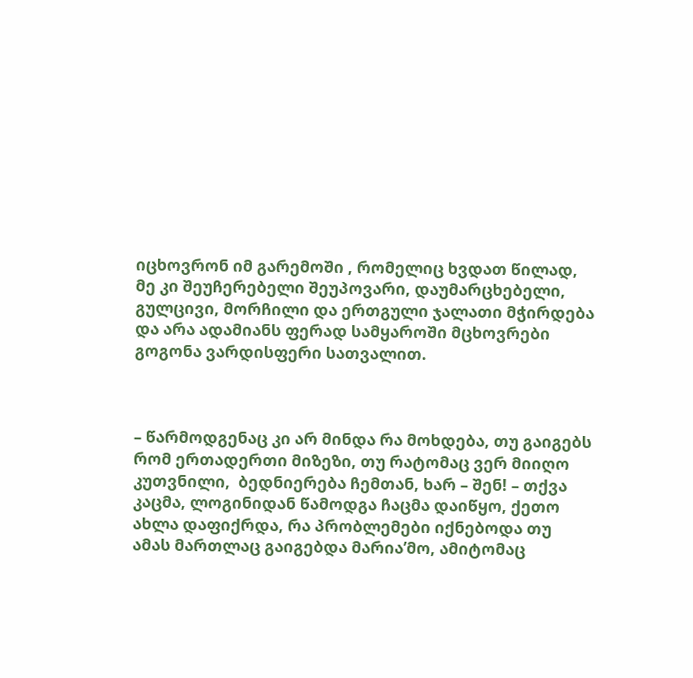იცხოვრონ იმ გარემოში , რომელიც ხვდათ წილად, მე კი შეუჩერებელი შეუპოვარი, დაუმარცხებელი, გულცივი, მორჩილი და ერთგული ჯალათი მჭირდება და არა ადამიანს ფერად სამყაროში მცხოვრები გოგონა ვარდისფერი სათვალით.



– წარმოდგენაც კი არ მინდა რა მოხდება, თუ გაიგებს რომ ერთადერთი მიზეზი, თუ რატომაც ვერ მიიღო კუთვნილი,  ბედნიერება ჩემთან, ხარ – შენ! – თქვა კაცმა, ლოგინიდან წამოდგა ჩაცმა დაიწყო, ქეთო ახლა დაფიქრდა, რა პრობლემები იქნებოდა თუ ამას მართლაც გაიგებდა მარია’მო, ამიტომაც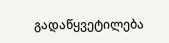გადაწყვეტილება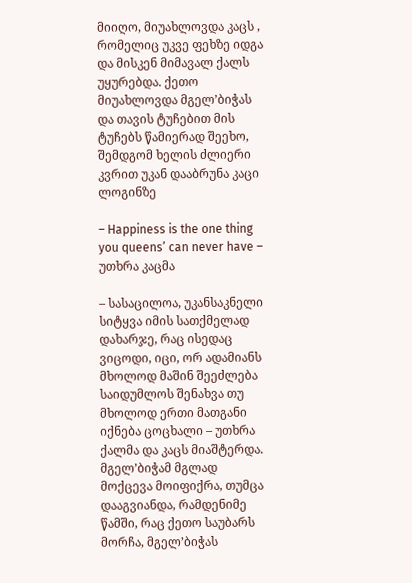მიიღო, მიუახლოვდა კაცს , რომელიც უკვე ფეხზე იდგა და მისკენ მიმავალ ქალს უყურებდა. ქეთო მიუახლოვდა მგელ’ბიჭას და თავის ტუჩებით მის ტუჩებს წამიერად შეეხო, შემდგომ ხელის ძლიერი კვრით უკან დააბრუნა კაცი ლოგინზე

– Happiness is the one thing you queens’ can never have – უთხრა კაცმა

– სასაცილოა, უკანსაკნელი სიტყვა იმის სათქმელად დახარჯე, რაც ისედაც ვიცოდი, იცი, ორ ადამიანს მხოლოდ მაშინ შეეძლება საიდუმლოს შენახვა თუ მხოლოდ ერთი მათგანი იქნება ცოცხალი – უთხრა ქალმა და კაცს მიაშტერდა. მგელ’ბიჭამ მგლად მოქცევა მოიფიქრა, თუმცა დააგვიანდა, რამდენიმე წამში, რაც ქეთო საუბარს მორჩა, მგელ’ბიჭას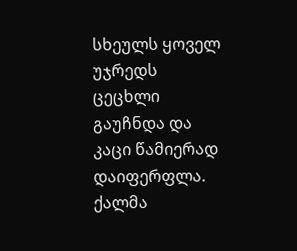სხეულს ყოველ უჯრედს ცეცხლი გაუჩნდა და კაცი წამიერად დაიფერფლა. ქალმა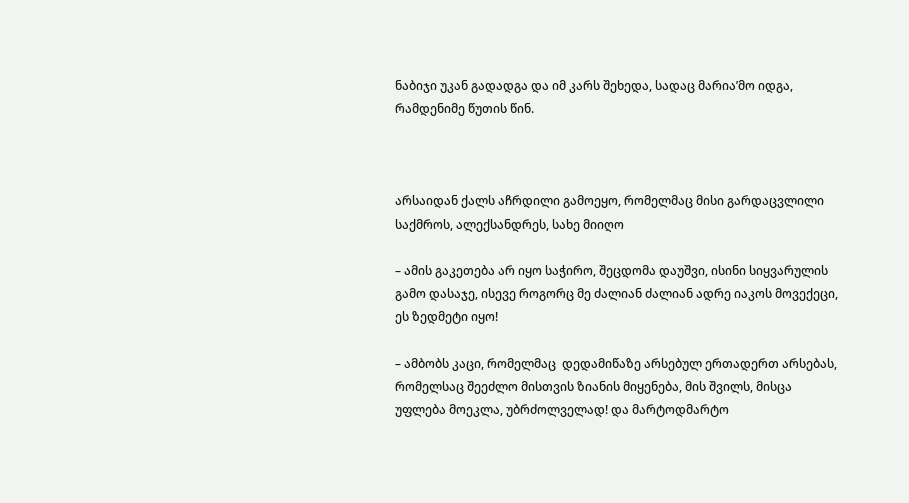ნაბიჯი უკან გადადგა და იმ კარს შეხედა, სადაც მარია’მო იდგა, რამდენიმე წუთის წინ.



არსაიდან ქალს აჩრდილი გამოეყო, რომელმაც მისი გარდაცვლილი საქმროს, ალექსანდრეს, სახე მიიღო

– ამის გაკეთება არ იყო საჭირო, შეცდომა დაუშვი, ისინი სიყვარულის გამო დასაჯე, ისევე როგორც მე ძალიან ძალიან ადრე იაკოს მოვექეცი, ეს ზედმეტი იყო!

– ამბობს კაცი, რომელმაც  დედამიწაზე არსებულ ერთადერთ არსებას, რომელსაც შეეძლო მისთვის ზიანის მიყენება, მის შვილს, მისცა უფლება მოეკლა, უბრძოლველად! და მარტოდმარტო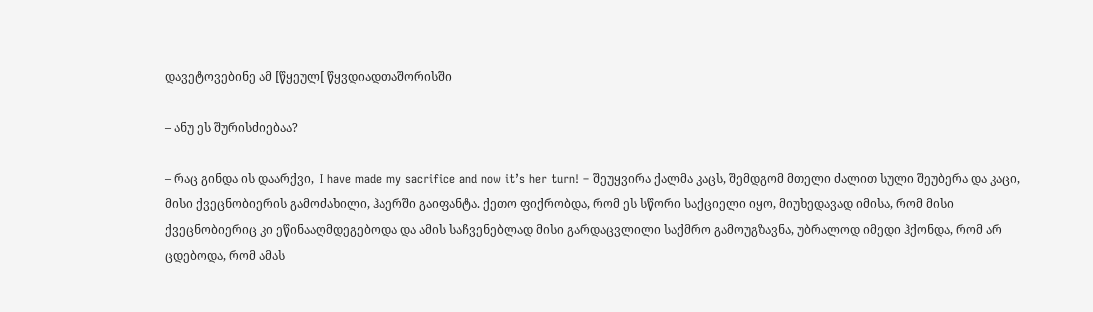დავეტოვებინე ამ [წყეულ[ წყვდიადთაშორისში

– ანუ ეს შურისძიებაა?

– რაც გინდა ის დაარქვი,  I have made my sacrifice and now it’s her turn! – შეუყვირა ქალმა კაცს, შემდგომ მთელი ძალით სული შეუბერა და კაცი, მისი ქვეცნობიერის გამოძახილი, ჰაერში გაიფანტა. ქეთო ფიქრობდა, რომ ეს სწორი საქციელი იყო, მიუხედავად იმისა, რომ მისი ქვეცნობიერიც კი ეწინააღმდეგებოდა და ამის საჩვენებლად მისი გარდაცვლილი საქმრო გამოუგზავნა, უბრალოდ იმედი ჰქონდა, რომ არ ცდებოდა, რომ ამას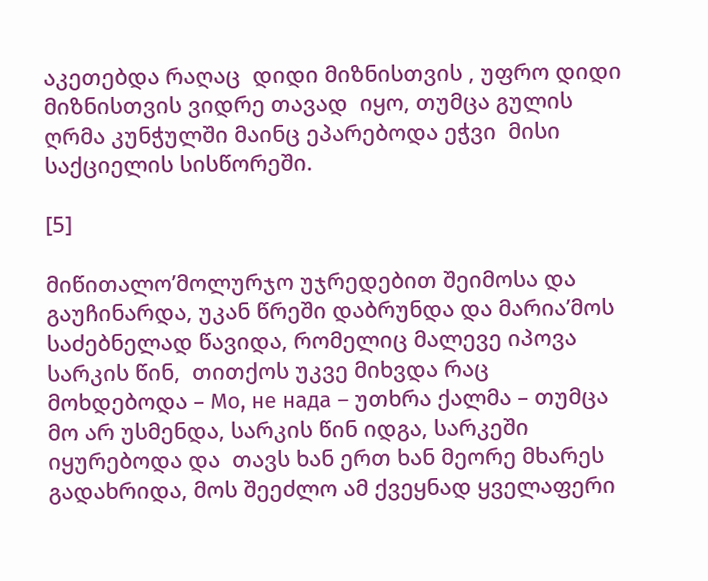აკეთებდა რაღაც  დიდი მიზნისთვის , უფრო დიდი მიზნისთვის ვიდრე თავად  იყო, თუმცა გულის ღრმა კუნჭულში მაინც ეპარებოდა ეჭვი  მისი საქციელის სისწორეში.

[5]

მიწითალო’მოლურჯო უჯრედებით შეიმოსა და გაუჩინარდა, უკან წრეში დაბრუნდა და მარია’მოს საძებნელად წავიდა, რომელიც მალევე იპოვა  სარკის წინ,  თითქოს უკვე მიხვდა რაც მოხდებოდა – Мо, не нада – უთხრა ქალმა – თუმცა მო არ უსმენდა, სარკის წინ იდგა, სარკეში იყურებოდა და  თავს ხან ერთ ხან მეორე მხარეს გადახრიდა, მოს შეეძლო ამ ქვეყნად ყველაფერი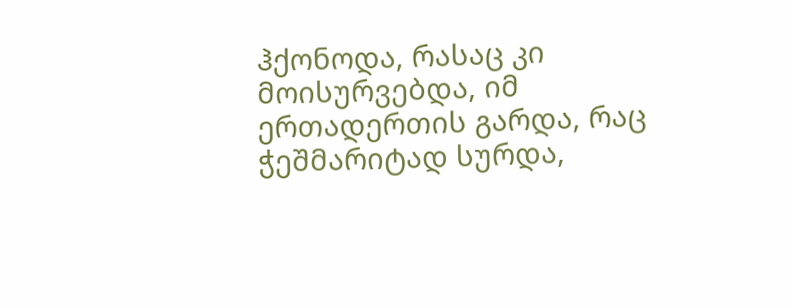ჰქონოდა, რასაც კი მოისურვებდა, იმ ერთადერთის გარდა, რაც ჭეშმარიტად სურდა,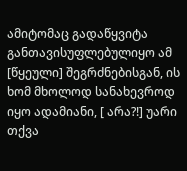ამიტომაც გადაწყვიტა განთავისუფლებულიყო ამ [წყეული] შეგრძნებისგან, ის ხომ მხოლოდ სანახევროდ იყო ადამიანი, [ არა?!] უარი თქვა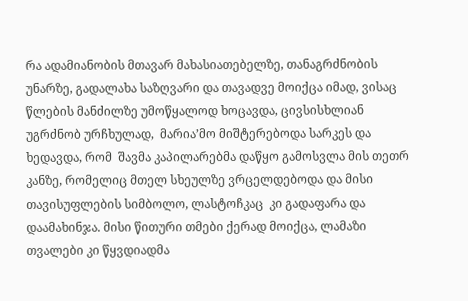რა ადამიანობის მთავარ მახასიათებელზე, თანაგრძნობის უნარზე, გადალახა საზღვარი და თავადვე მოიქცა იმად, ვისაც წლების მანძილზე უმოწყალოდ ხოცავდა, ცივსისხლიან უგრძნობ ურჩხულად,  მარია’მო მიშტერებოდა სარკეს და ხედავდა, რომ  შავმა კაპილარებმა დაწყო გამოსვლა მის თეთრ კანზე, რომელიც მთელ სხეულზე ვრცელდებოდა და მისი თავისუფლების სიმბოლო, ლასტოჩკაც  კი გადაფარა და დაამახინჯა. მისი წითური თმები ქერად მოიქცა, ლამაზი თვალები კი წყვდიადმა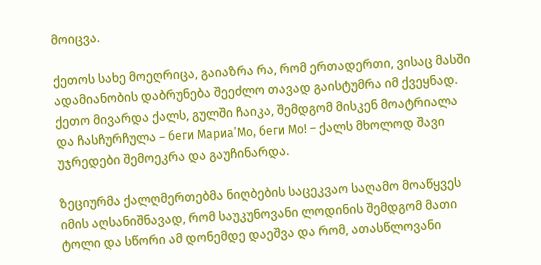მოიცვა.

ქეთოს სახე მოეღრიცა, გაიაზრა რა, რომ ერთადერთი, ვისაც მასში ადამიანობის დაბრუნება შეეძლო თავად გაისტუმრა იმ ქვეყნად. ქეთო მივარდა ქალს, გულში ჩაიკა, შემდგომ მისკენ მოატრიალა და ჩასჩურჩულა – беги Мариа’Мо, беги Мо! – ქალს მხოლოდ შავი უჯრედები შემოეკრა და გაუჩინარდა.

ზეციურმა ქალღმერთებმა ნიღბების საცეკვაო საღამო მოაწყვეს იმის აღსანიშნავად, რომ საუკუნოვანი ლოდინის შემდგომ მათი ტოლი და სწორი ამ დონემდე დაეშვა და რომ, ათასწლოვანი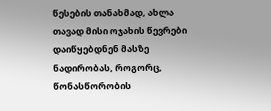წესების თანახმად, ახლა თავად მისი ოჯახის წევრები დაიწყებდნენ მასზე ნადირობას, როგორც, წონასწორობის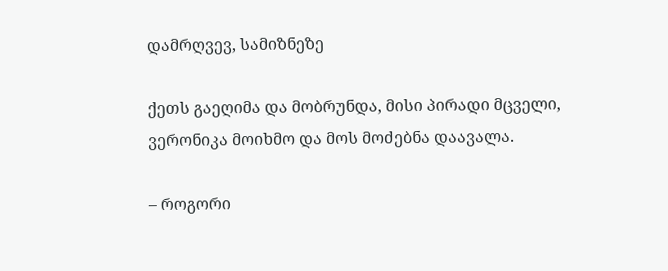დამრღვევ, სამიზნეზე

ქეთს გაეღიმა და მობრუნდა, მისი პირადი მცველი, ვერონიკა მოიხმო და მოს მოძებნა დაავალა.

– როგორი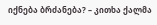იქნება ბრძანება? – კითხა ქალმა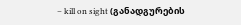– kill on sight (განადგურების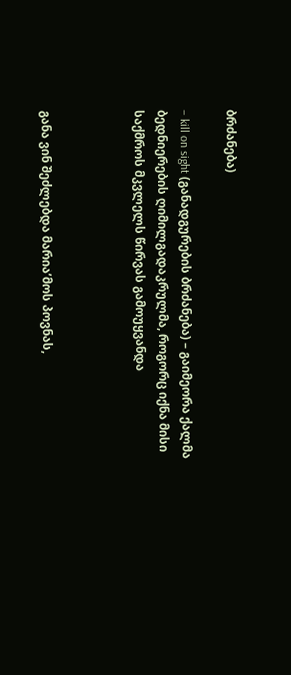ბრძანება)

– kill on sight (განადგურების ბრძანება) – გაიმეორა ქალმა ბედნიერების ღიმილგადაკრულმა, როგორც იქნა მისი საქმროს მკვლელს წირვას გამოუყვანდა



განა ვინ შეძლებდა მარია’მოს პოვნას,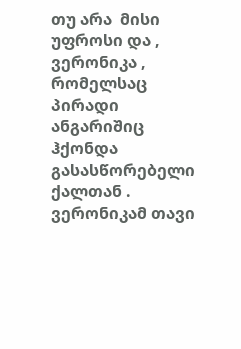თუ არა  მისი უფროსი და , ვერონიკა , რომელსაც პირადი ანგარიშიც ჰქონდა გასასწორებელი ქალთან . ვერონიკამ თავი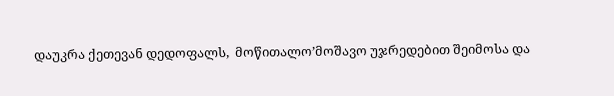დაუკრა ქეთევან დედოფალს,  მოწითალო’მოშავო უჯრედებით შეიმოსა და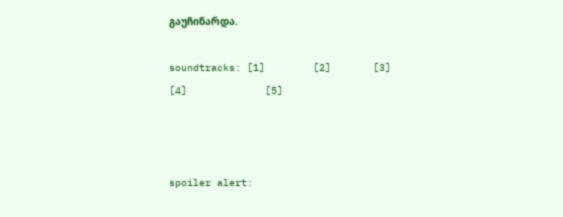გაუჩინარდა.

soundtracks: [1]        [2]       [3]          [4]             [5]



spoiler alert: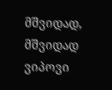მშვიდად, მშვიდად ვიპოვი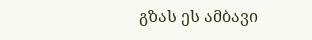გზას ეს ამბავი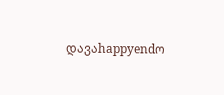დავაhappyendო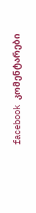facebook კომენტარები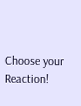Choose your Reaction!